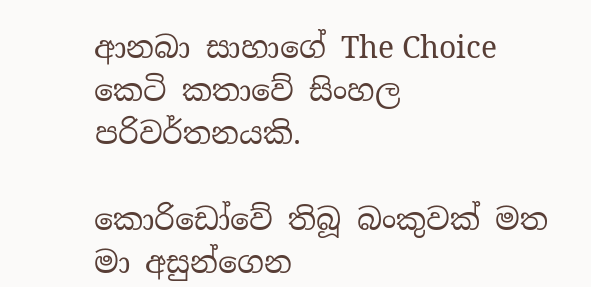ආනබා සාහාගේ The Choice කෙටි කතාවේ සිංහල පරිවර්තනයකි.

කොරිඩෝවේ තිබූ බංකුවක් මත මා අසුන්ගෙන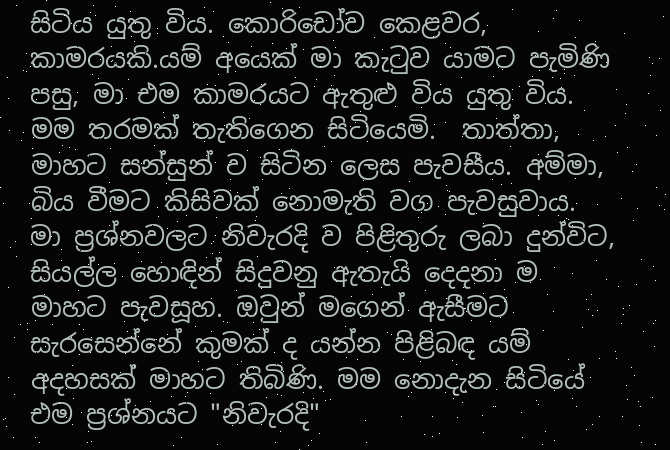සිටිය යුතු විය. කොරිඩෝව කෙළවර, කාමරයකි.යම් අයෙක් මා කැටුව යාමට පැමිණි පසු, මා එම කාමරයට ඇතුළු විය යුතු විය. මම තරමක් තැතිගෙන සිටියෙමි.  තාත්තා, මාහට සන්සුන් ව සිටින ලෙස පැවසීය. අම්මා, බිය වීමට කිසිවක් නොමැති වග පැවසුවාය. මා ප්‍රශ්නවලට නිවැරදි ව පිළිතුරු ලබා දුන්විට, සියල්ල හොඳින් සිදුවනු ඇතැයි දෙදනා ම මාහට පැවසූහ. ඔවුන් මගෙන් ඇසීමට සැරසෙන්නේ කුමක් ද යන්න පිළිබඳ යම් අදහසක් මාහට තිබිණි. මම නොදැන සිටියේ එම ප්‍රශ්නයට "නිවැරදි"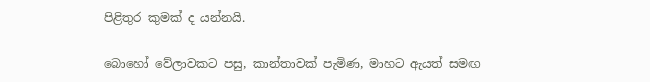පිළිතුර කුමක් ද යන්නයි.

බොහෝ වේලාවකට පසු, කාන්තාවක් පැමිණ, මාහට ඇයත් සමඟ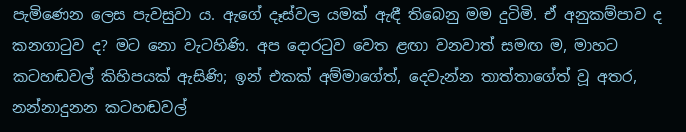පැමිණෙන ලෙස පැවසුවා ය. ඇගේ දෑස්වල යමක් ඇඳී තිබෙනු මම දුටිමි. ඒ අනුකම්පාව ද කනගාටුව ද? මට නො වැටහිණි. අප දොරටුව වෙත ළඟා වනවාත් සමඟ ම, මාහට කටහඬවල් කිහිපයක් ඇසිණි; ඉන් එකක් අම්මාගේත්, දෙවැන්න තාත්තාගේත් වූ අතර, නන්නාදුනන කටහඬවල්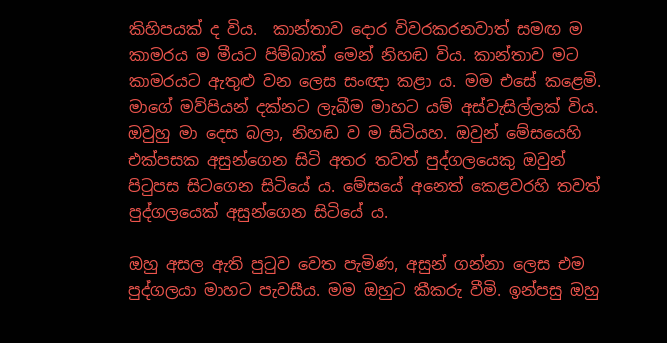කිහිපයක් ද විය.  කාන්තාව දොර විවරකරනවාත් සමඟ ම කාමරය ම මීයට පිම්බාක් මෙන් නිහඬ විය. කාන්තාව මට කාමරයට ඇතුළු වන ලෙස සංඥා කළා ය. මම එසේ කළෙමි. මාගේ මව්පියන් දක්නට ලැබීම මාහට යම් අස්වැසිල්ලක් විය. ඔවුහු මා දෙස බලා, නිහඬ ව ම සිටියහ. ඔවුන් මේසයෙහි එක්පසක අසුන්‌ගෙන සිටි අතර තවත් පුද්ගලයෙකු ඔවුන් පිටුපස සිටගෙන සිටියේ ය. මේසයේ අනෙත් කෙළවරහි තවත් පුද්ගලයෙක් අසුන්‌ගෙන සිටියේ ය.

ඔහු අසල ඇති පුටුව වෙත පැමිණ, අසුන්‌ ගන්නා ලෙස එම පුද්ගලයා මාහට පැවසීය. මම ඔහුට කීකරු වීමි. ඉන්පසු ඔහු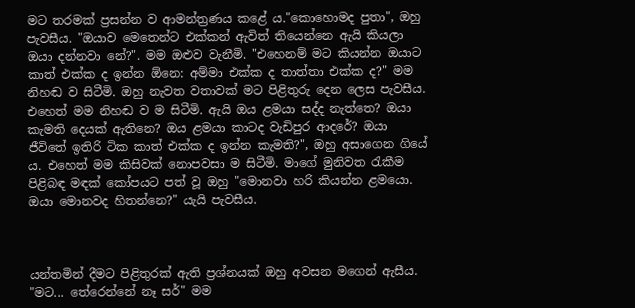මට තරමක් ප්‍රසන්න ව ආමන්ත්‍රණය කළේ ය."කොහොමද පුතා", ඔහු පැවසීය. "ඔයාව මෙතෙන්ට එක්කන් ඇවිත් තියෙන්නෙ ඇයි කියලා ඔයා දන්නවා නේ?". මම ඔළුව වැනීමි. "එහෙනම් මට කියන්න ඔයාට කාත් එක්ක ද ඉන්න ඕනෙ: අම්මා එක්ක ද තාත්තා එක්ක ද?" මම නිහඬ ව සිටීමි. ඔහු නැවත වතාවක් මට පිළිතුරු දෙන ලෙස පැවසීය. එහෙත් මම නිහඬ ව ම සිටීමි. ඇයි ඔය ළමයා සද්ද නැත්තෙ? ඔයා කැමති දෙයක් ඇතිනෙ? ඔය ළමයා කාටද වැඩිපුර ආදරේ? ඔයා ජීවිතේ ඉතිරි ටික කාත් එක්ක ද ඉන්න කැමති?", ඔහු අසාගෙන ගියේ ය. එහෙත් මම කිසිවක් නොපවසා ම සිටීමි. මාගේ මුනිවත රැකීම පිළිබඳ මඳක් කෝපයට පත් වූ ඔහු "මොනවා හරි කියන්න ළමයො. ඔයා මොනවද හිතන්නෙ?" යැයි පැවසීය.



යන්තමින් දීමට පිළිතුරක් ඇති ප්‍රශ්නයක් ඔහු අවසන මගෙන් ඇසීය. "මට... තේරෙන්නේ නෑ සර්" මම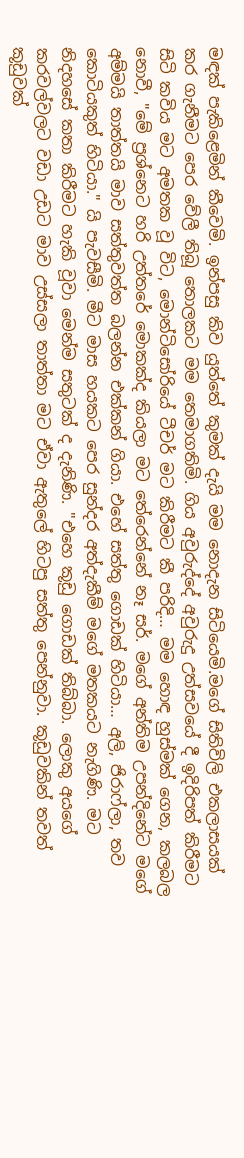මඳක් පැකිළෙමින් කීවෙමි. ඉන්පසු කිව යුත්තේ කුමක් දැයි මම නොදැන සිටියෙමි.මගේ සිතිවිලි එකලාසයක් කර ගැනීමට පෙර වේලී තිබූ තොලකට මම තෙමාගතිමි. ගිය අවුරුද්දේ අවුරුදු උත්සවයේ දී ඉදිරිපත් කිරීමට සිටි කවිය මට අමතක වූ විට, මොන්ටිසෝරියේ ටීචර් මට කිරීමට කී පරිදි… මම හොඳ හුස්මක් ගෙන, කලබල නොවී, "මේ ප්‍රශ්නෙට හරි උත්තරේ මොකක්ද කියලා මට තේරෙන්නේ නෑ සර්. මගේ අන්තිම උපන්දිනේට මගේ අම්මයි තාත්තයි මාව සත්තුවත්ත බලන්න එක්කන් ගියා. එහේ සත්තු ගොඩක් හිටියා… අලි, ජිරාෆ්ලා, තව කොටියකුත් හිටියා." යි පැවසීමි. මීට මාස හයකට පෙර සුන්දර අත්දැකීම් මගේ මතකයට නැගිණි. මට නිදහසේ කතා කිරීමට හැකි වූවා මෙන්ම සතුටක් ද දැනිණි. "එහෙ කූඩු ගොඩක් තිබ්බා. ලොකු අයගේ කරවල්වලට වඩා උඩට මාව උස්සලා තාත්තා මට ඒවා ඇතුලේ හිටපු සත්තු පෙන්නුවා. කූඩුවකින් තවත් කූඩුවක්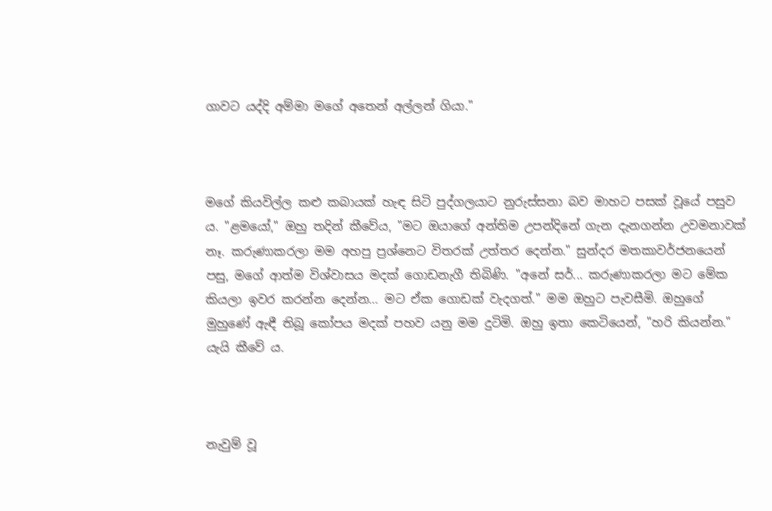ගාවට යද්දි අම්මා මගේ අතෙන් අල්ලන් ගියා."



මගේ කියවිල්ල කළු කබායක් හැඳ සිටි පුද්ගලයාට නුරුස්සනා බව මාහට පසක් වූයේ පසුව ය. "ළමයෝ," ඔහු තදින් කීවේය, "මට ඔයාගේ අන්තිම උපන්දිනේ ගැන දැනගන්න උවමනාවක් නෑ. කරුණාකරලා මම අහපු ප්‍රශ්නෙට විතරක් උත්තර දෙන්න." සුන්දර මතකාවර්ජනයෙන් පසු, මගේ ආත්ම විශ්වාසය මදක් ගොඩනැගී තිබිණි. "අනේ සර්... කරුණාකරලා මට මේක කියලා ඉවර කරන්න දෙන්න… මට ඒක ගොඩක් වැදගත්." මම ඔහුට පැවසීමි. ඔහුගේ මුහුණේ ඇඳී තිබූ කෝපය මදක් පහව යනු මම දුටිමි. ඔහු ඉතා කෙටියෙන්, "හරි කියන්න." යැයි කීවේ ය.



නැවුම් වූ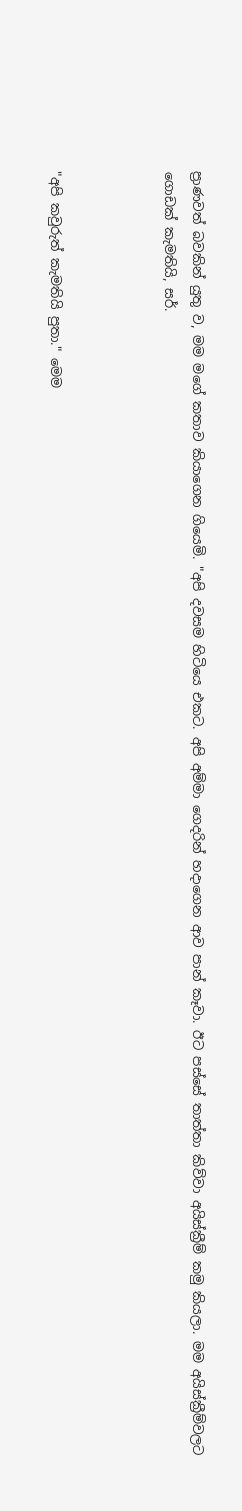ප්‍රාණවත් බවකින් යුතු ව, මම මගේ කතාව කියාගෙන ගියෙමි. "අපි දවසම හිටියෙ එකට. අපි අම්මා ගෙදරින් හදාගෙන ආව පාන් කෑවා. ඊට පස්සේ තාත්තා කිව්වා අයිස්ක්‍රීම් කමු කියලා. මම අයිස්ක්‍රීම්වලට ගොඩක් කැමතියි, සර්.



"අපි කවුරුත් කැමතියි පුතා." මෙම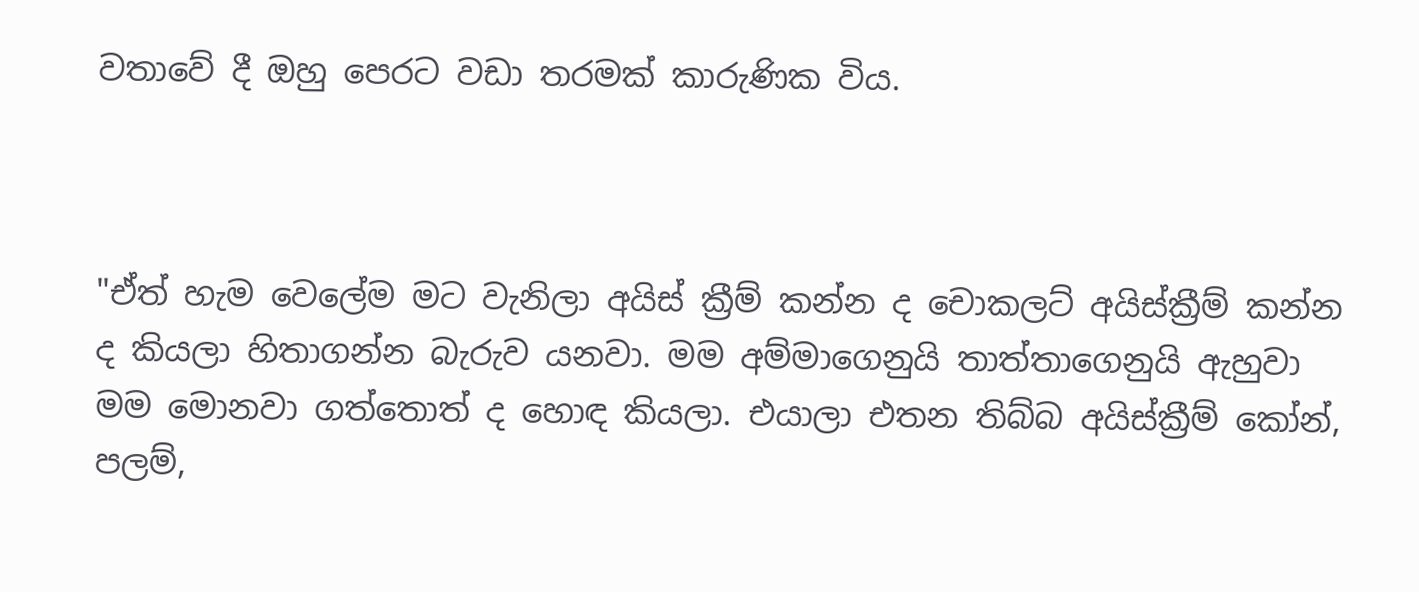වතාවේ දී ඔහු පෙරට වඩා තරමක් කාරුණික විය.



"ඒත් හැම වෙලේම මට වැනිලා අයිස් ක්‍රීම් කන්න ද චොකලට් අයිස්ක්‍රීම් කන්න ද කියලා හිතාගන්න බැරුව යනවා. මම අම්මාගෙනුයි තාත්තාගෙනුයි ඇහුවා මම මොනවා ගත්තොත් ද හොඳ කියලා. එයාලා එතන තිබ්බ අයිස්ක්‍රීම් කෝන්, පලම්,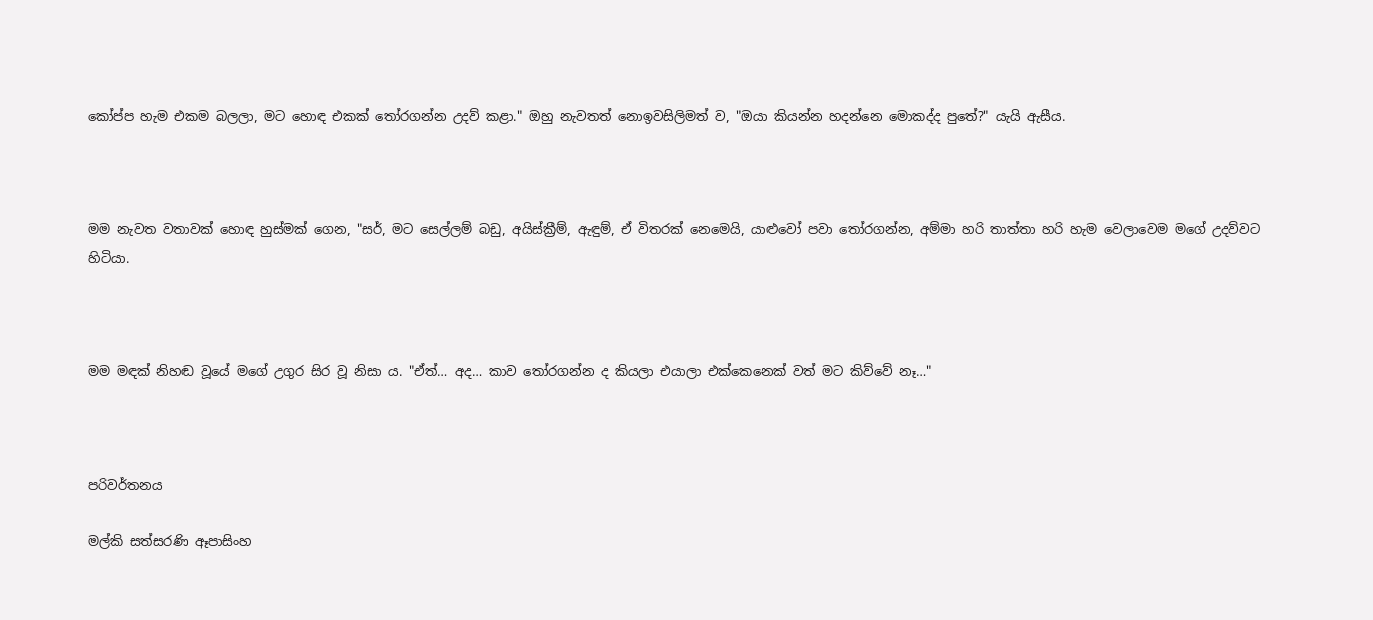කෝප්ප හැම එකම බලලා, මට හොඳ එකක් තෝරගන්න උදව් කළා." ඔහු නැවතත් නොඉවසිලිමත් ව, "ඔයා කියන්න හදන්නෙ මොකද්ද පුතේ?" යැයි ඇසීය.



මම නැවත වතාවක් හොඳ හුස්මක් ‌ගෙන, "සර්, මට සෙල්ලම් බඩු, අයිස්ක්‍රීම්, ඇඳුම්, ඒ විතරක් නෙමෙයි, යාළුවෝ පවා තෝරගන්න, අම්මා හරි තාත්තා හරි හැම වෙලාවෙම මගේ උදව්වට හිටියා.



මම මඳක් නිහඬ වූයේ මගේ උගුර සිර වූ නිසා ය. "ඒත්… අද… කාව තෝරගන්න ද කියලා එයාලා එක්කෙනෙක් වත් මට කිව්වේ නෑ…"



පරිවර්තනය

මල්කි සත්සරණි ඈපාසිංහ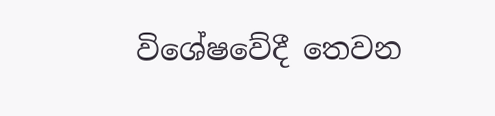විශේෂවේදී තෙවන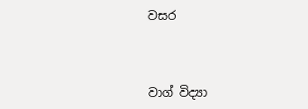වසර



වාග් විද්‍යා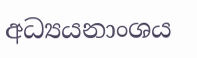අධ්‍යයනාංශය